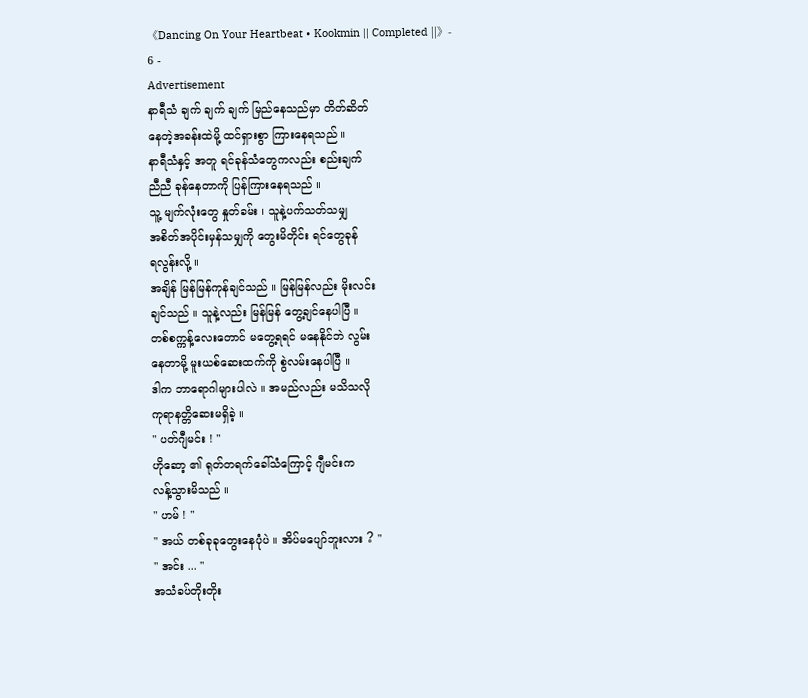《Dancing On Your Heartbeat • Kookmin || Completed ||》- 6 -
Advertisement
နာရီသံ ချက် ချက် ချက် မြည်နေသည်မှာ တိတ်ဆိတ်
နေတဲ့အခန်းထဲမို့ ထင်ရှားစွာ ကြားနေရသည် ။
နာရီသံနှင့် အတူ ရင်ခုန်သံတွေကလည်း စည်းချက်
ညီညီ ခုန်နေတာကို ပြန်ကြားနေရသည် ။
သူ့ မျက်လုံးတွေ နှုတ်ခမ်း ၊ သူနဲ့ပက်သတ်သမျှ
အစိတ်အပိုင်းမှန်သမျှကို တွေးမိတိုင်း ရင်တွေခုန်
ရလွန်းလို့ ။
အချိန် မြန်မြန်ကုန်ချင်သည် ။ မြန်မြန်လည်း မိုးလင်း
ချင်သည် ။ သူနဲ့လည်း မြန်မြန် တွေ့ချင်နေပါပြီ ။
တစ်စက္ကန့်လေးတောင် မတွေ့ရရင် မနေနိုင်ဘဲ လွမ်း
နေတာမို့ မူးယစ်ဆေးထက်ကို စွဲလမ်းနေပါပြီ ။
ဒါက ဘာရောဂါများပါလဲ ။ အမည်လည်း မသိသလို
ကုရာနတ္တိဆေးမရှိခဲ့ ။
" ပတ်ဂျီမင်း ! "
ဟိုဆော့ ၏ ရုတ်တရက်ခေါ်သံကြောင့် ဂျီမင်းက
လန့်သွားမိသည် ။
" ဟမ် ! "
" အယ် တစ်ခုခုတွေးနေပုံပဲ ။ အိပ်မပျော်ဘူးလား ? "
" အင်း ... "
အသံခပ်တိုးတိုး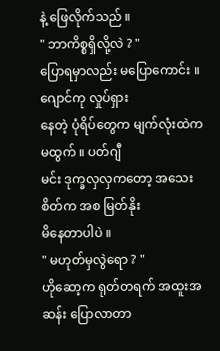နဲ့ ဖြေလိုက်သည် ။
" ဘာကိစ္စရှိလို့လဲ ? "
ပြောရမှာလည်း မပြောကောင်း ။ ဂျောင်ကု လှုပ်ရှား
နေတဲ့ ပုံရိပ်တွေက မျက်လုံးထဲကမထွက် ။ ပတ်ဂျီ
မင်း ဒုက္ခလှလှကတော့ အသေးစိတ်က အစ မြတ်နိုး
မိနေတာပါပဲ ။
" မဟုတ်မှလွဲရော ? "
ဟိုဆော့က ရုတ်တရက် အထူးအဆန်း ပြောလာတာ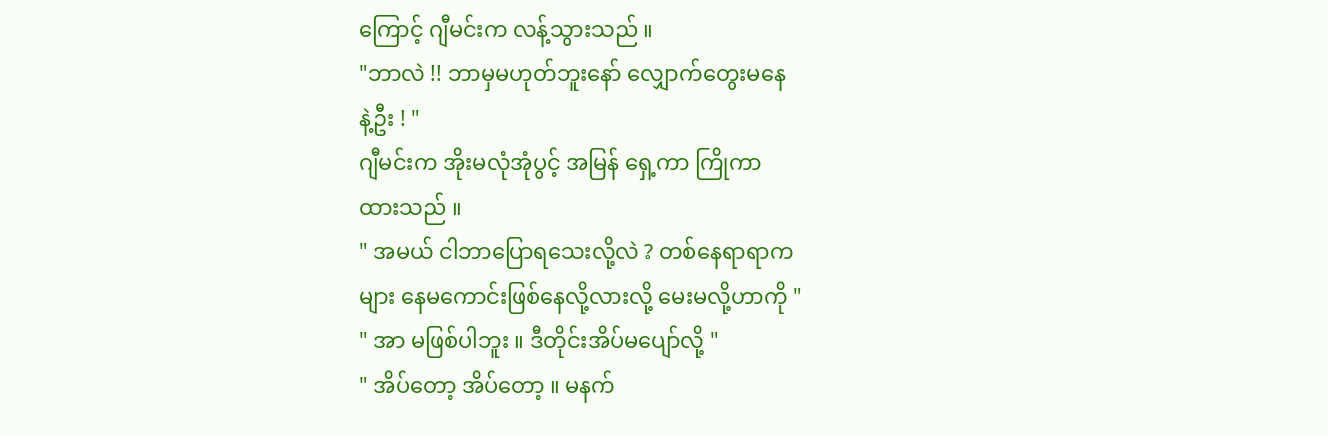ကြောင့် ဂျီမင်းက လန့်သွားသည် ။
"ဘာလဲ !! ဘာမှမဟုတ်ဘူးနော် လျှောက်တွေးမနေ
နဲ့ဦး ! "
ဂျီမင်းက အိုးမလုံအုံပွင့် အမြန် ရှေ့ကာ ကြိုကာ
ထားသည် ။
" အမယ် ငါဘာပြောရသေးလို့လဲ ? တစ်နေရာရာက
များ နေမကောင်းဖြစ်နေလို့လားလို့ မေးမလို့ဟာကို "
" အာ မဖြစ်ပါဘူး ။ ဒီတိုင်းအိပ်မပျော်လို့ "
" အိပ်တော့ အိပ်တော့ ။ မနက်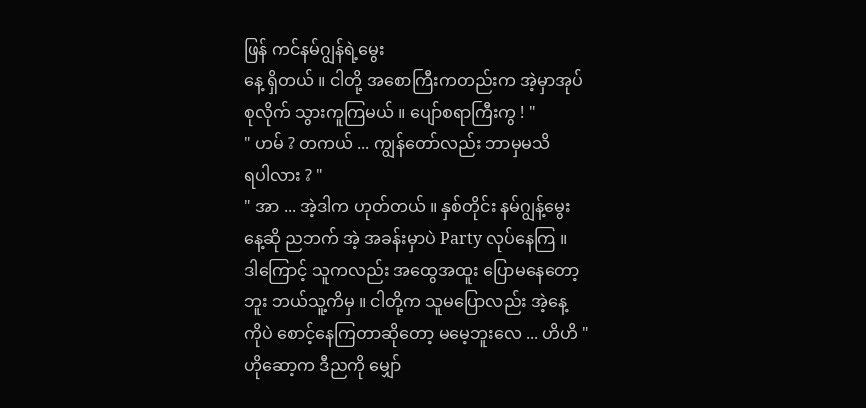ဖြန် ကင်နမ်ဂျွန်ရဲ့မွေး
နေ့ ရှိတယ် ။ ငါတို့ အစောကြီးကတည်းက အဲ့မှာအုပ်
စုလိုက် သွားကူကြမယ် ။ ပျော်စရာကြီးကွ ! "
" ဟမ် ? တကယ် ... ကျွန်တော်လည်း ဘာမှမသိ
ရပါလား ? "
" အာ ... အဲ့ဒါက ဟုတ်တယ် ။ နှစ်တိုင်း နမ်ဂျွန့်မွေး
နေ့ဆို ညဘက် အဲ့ အခန်းမှာပဲ Party လုပ်နေကြ ။
ဒါကြောင့် သူကလည်း အထွေအထူး ပြောမနေတော့
ဘူး ဘယ်သူ့ကိမှ ။ ငါတို့က သူမပြောလည်း အဲ့နေ့
ကိုပဲ စောင့်နေကြတာဆိုတော့ မမေ့ဘူးလေ ... ဟိဟိ "
ဟိုဆော့က ဒီညကို မျှော်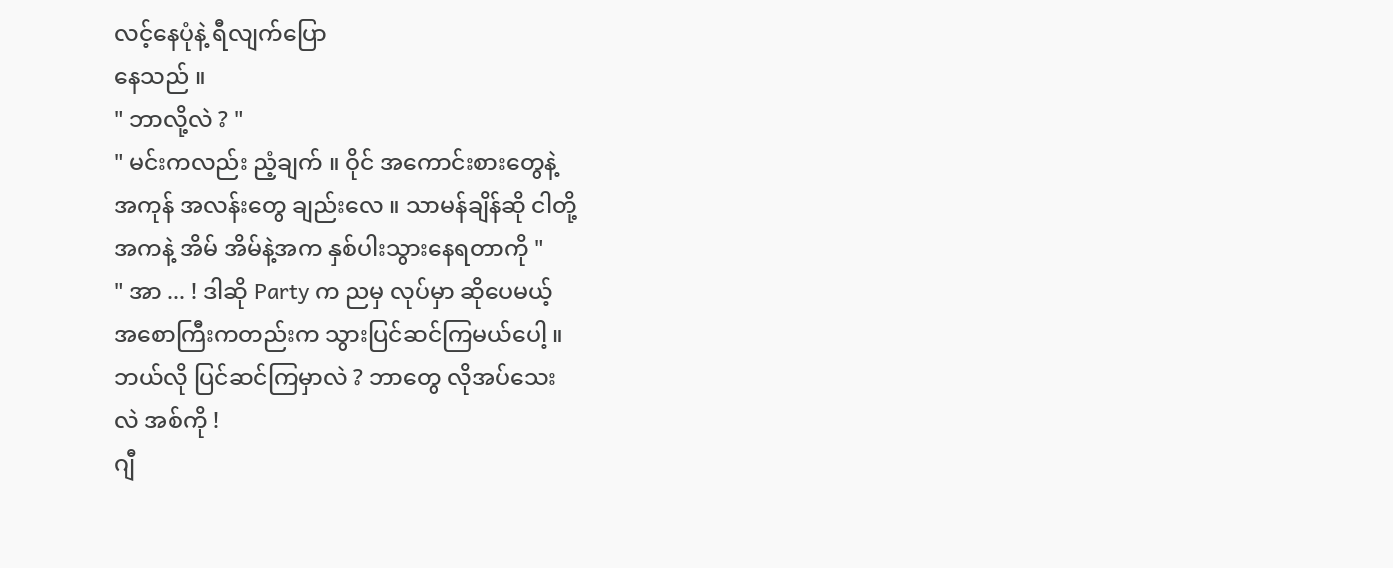လင့်နေပုံနဲ့ ရီလျက်ပြော
နေသည် ။
" ဘာလို့လဲ ? "
" မင်းကလည်း ညံ့ချက် ။ ဝိုင် အကောင်းစားတွေနဲ့
အကုန် အလန်းတွေ ချည်းလေ ။ သာမန်ချိန်ဆို ငါတို့
အကနဲ့ အိမ် အိမ်နဲ့အက နှစ်ပါးသွားနေရတာကို "
" အာ ... ! ဒါဆို Party က ညမှ လုပ်မှာ ဆိုပေမယ့်
အစောကြီးကတည်းက သွားပြင်ဆင်ကြမယ်ပေါ့ ။
ဘယ်လို ပြင်ဆင်ကြမှာလဲ ? ဘာတွေ လိုအပ်သေး
လဲ အစ်ကို !
ဂျီ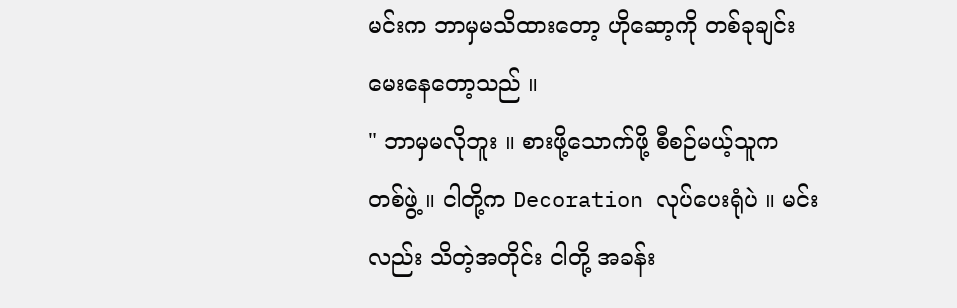မင်းက ဘာမှမသိထားတော့ ဟိုဆော့ကို တစ်ခုချင်း
မေးနေတော့သည် ။
" ဘာမှမလိုဘူး ။ စားဖို့သောက်ဖို့ စီစဉ်မယ့်သူက
တစ်ဖွဲ့ ။ ငါတို့က Decoration လုပ်ပေးရုံပဲ ။ မင်း
လည်း သိတဲ့အတိုင်း ငါတို့ အခန်း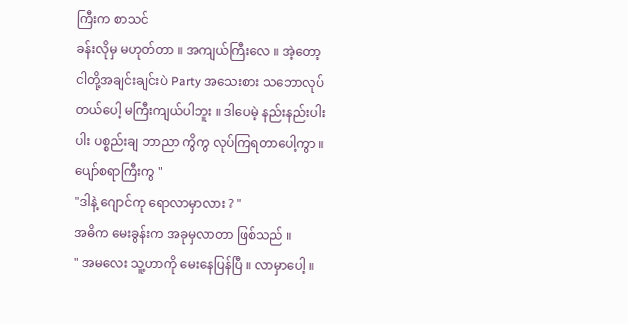ကြီးက စာသင်
ခန်းလိုမှ မဟုတ်တာ ။ အကျယ်ကြီးလေ ။ အဲ့တော့
ငါတို့အချင်းချင်းပဲ Party အသေးစား သဘောလုပ်
တယ်ပေါ့ မကြီးကျယ်ပါဘူး ။ ဒါပေမဲ့ နည်းနည်းပါး
ပါး ပစ္စည်းချ ဘာညာ ကွိကွ လုပ်ကြရတာပေါ့ကွာ ။
ပျော်စရာကြီးကွ "
"ဒါနဲ့ ဂျောင်ကု ရောလာမှာလား ? "
အဓိက မေးခွန်းက အခုမှလာတာ ဖြစ်သည် ။
" အမလေး သူ့ဟာကို မေးနေပြန်ပြီ ။ လာမှာပေါ့ ။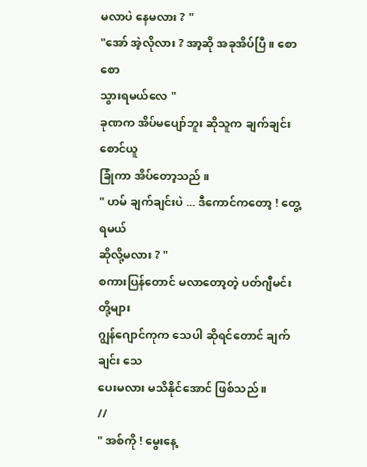မလာပဲ နေမလား ? "
"အော် အဲ့လိုလား ? အာ့ဆို အခုအိပ်ပြီ ။ စောစော
သွားရမယ်လေ "
ခုဏက အိပ်မပျော်ဘူး ဆိုသူက ချက်ချင်း စောင်ယူ
ခြုံကာ အိပ်တော့သည် ။
" ဟမ် ချက်ချင်းပဲ ... ဒီကောင်ကတော့ ! တွေ့ရမယ်
ဆိုလို့မလား ? "
စကားပြန်တောင် မလာတော့တဲ့ ပတ်ဂျီမင်း တို့များ
ဂျွန်ဂျောင်ကုက သေပါ ဆိုရင်တောင် ချက်ချင်း သေ
ပေးမလား မသိနိုင်အောင် ဖြစ်သည် ။
//
" အစ်ကို ! မွေးနေ့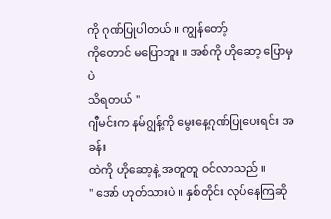ကို ဂုဏ်ပြုပါတယ် ။ ကျွန်တော့်
ကိုတောင် မပြောဘူး ။ အစ်ကို ဟိုဆော့ ပြောမှပဲ
သိရတယ် "
ဂျီမင်းက နမ်ဂျွန့်ကို မွေးနေ့ဂုဏ်ပြုပေးရင်း အခန်း
ထဲကို ဟိုဆော့နဲ့ အတူတူ ဝင်လာသည် ။
" အော် ဟုတ်သားပဲ ။ နှစ်တိုင်း လုပ်နေကြဆို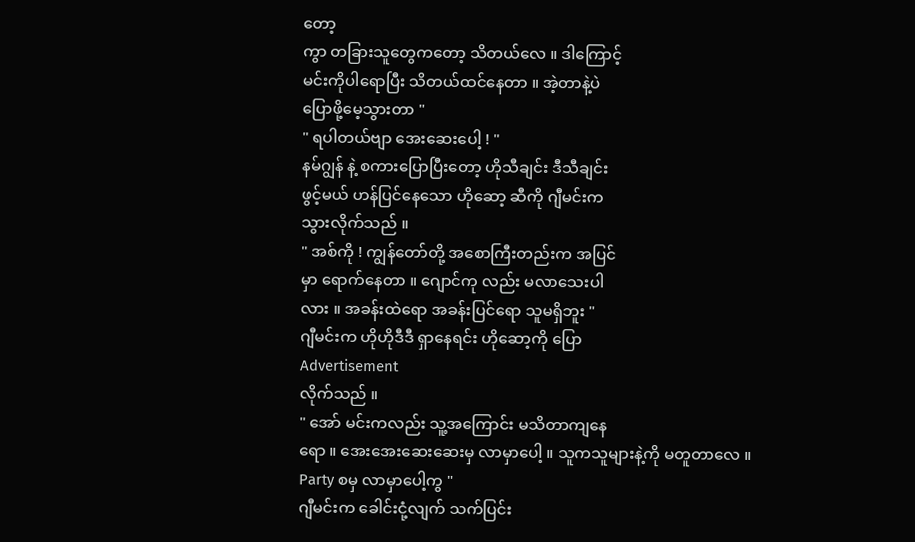တော့
ကွာ တခြားသူတွေကတော့ သိတယ်လေ ။ ဒါကြောင့်
မင်းကိုပါရောပြီး သိတယ်ထင်နေတာ ။ အဲ့တာနဲ့ပဲ
ပြောဖို့မေ့သွားတာ "
" ရပါတယ်ဗျာ အေးဆေးပေါ့ ! "
နမ်ဂျွန် နဲ့ စကားပြောပြီးတော့ ဟိုသီချင်း ဒီသီချင်း
ဖွင့်မယ် ဟန်ပြင်နေသော ဟိုဆော့ ဆီကို ဂျီမင်းက
သွားလိုက်သည် ။
" အစ်ကို ! ကျွန်တော်တို့ အစောကြီးတည်းက အပြင်
မှာ ရောက်နေတာ ။ ဂျောင်ကု လည်း မလာသေးပါ
လား ။ အခန်းထဲရော အခန်းပြင်ရော သူမရှိဘူး "
ဂျီမင်းက ဟိုဟိုဒီဒီ ရှာနေရင်း ဟိုဆော့ကို ပြော
Advertisement
လိုက်သည် ။
" အော် မင်းကလည်း သူ့အကြောင်း မသိတာကျနေ
ရော ။ အေးအေးဆေးဆေးမှ လာမှာပေါ့ ။ သူကသူများနဲ့ကို မတူတာလေ ။ Party စမှ လာမှာပေါ့ကွ "
ဂျီမင်းက ခေါင်းငုံ့လျက် သက်ပြင်း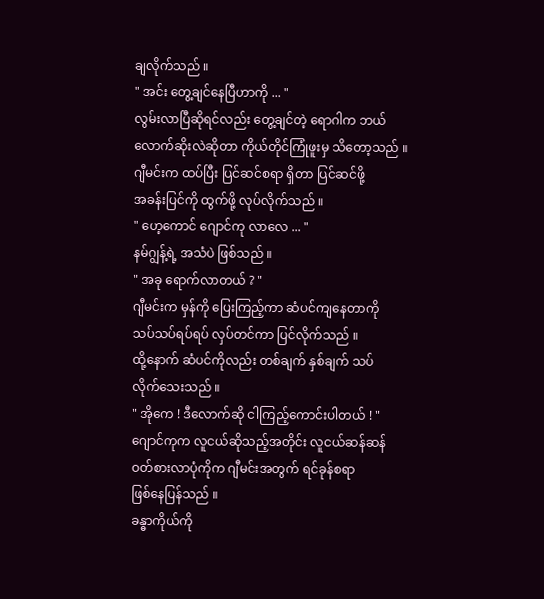ချလိုက်သည် ။
" အင်း တွေ့ချင်နေပြီဟာကို ... "
လွမ်းလာပြီဆိုရင်လည်း တွေ့ချင်တဲ့ ရောဂါက ဘယ်
လောက်ဆိုးလဲဆိုတာ ကိုယ်တိုင်ကြုံဖူးမှ သိတော့သည် ။
ဂျီမင်းက ထပ်ပြီး ပြင်ဆင်စရာ ရှိတာ ပြင်ဆင်ဖို့
အခန်းပြင်ကို ထွက်ဖို့ လုပ်လိုက်သည် ။
" ဟေ့ကောင် ဂျောင်ကု လာလေ ... "
နမ်ဂျွန့်ရဲ့ အသံပဲ ဖြစ်သည် ။
" အခု ရောက်လာတယ် ? "
ဂျီမင်းက မှန်ကို ပြေးကြည့်ကာ ဆံပင်ကျနေတာကို
သပ်သပ်ရပ်ရပ် လှပ်တင်ကာ ပြင်လိုက်သည် ။
ထို့နောက် ဆံပင်ကိုလည်း တစ်ချက် နှစ်ချက် သပ်
လိုက်သေးသည် ။
" အိုကေ ! ဒီလောက်ဆို ငါကြည့်ကောင်းပါတယ် ! "
ဂျောင်ကုက လူငယ်ဆိုသည့်အတိုင်း လူငယ်ဆန်ဆန်
ဝတ်စားလာပုံကိုက ဂျီမင်းအတွက် ရင်ခုန်စရာ
ဖြစ်နေပြန်သည် ။
ခန္ဓာကိုယ်ကို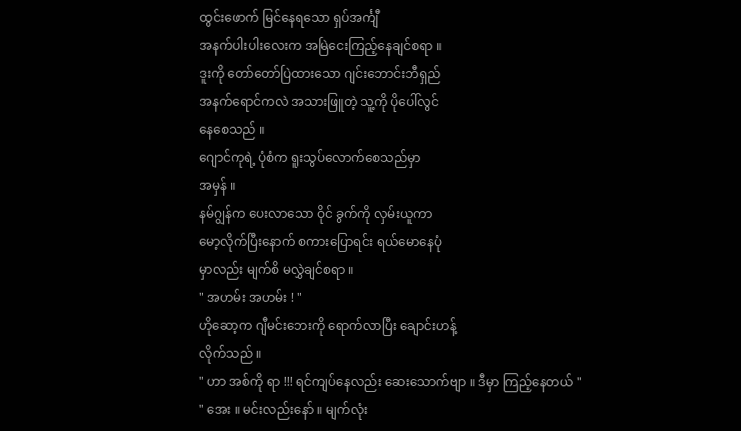ထွင်းဖောက် မြင်နေရသော ရှပ်အင်္ကျီ
အနက်ပါးပါးလေးက အမြဲငေးကြည့်နေချင်စရာ ။
ဒူးကို တော်တော်ပြဲထားသော ဂျင်းဘောင်းဘီရှည်
အနက်ရောင်ကလဲ အသားဖြူတဲ့ သူ့ကို ပိုပေါ်လွင်
နေစေသည် ။
ဂျောင်ကုရဲ့ ပုံစံက ရူးသွပ်လောက်စေသည်မှာ
အမှန် ။
နမ်ဂျွန်က ပေးလာသော ဝိုင် ခွက်ကို လှမ်းယူကာ
မော့လိုက်ပြီးနောက် စကားပြောရင်း ရယ်မောနေပုံ
မှာလည်း မျက်စိ မလွှဲချင်စရာ ။
" အဟမ်း အဟမ်း ! "
ဟိုဆော့က ဂျီမင်းဘေးကို ရောက်လာပြီး ချောင်းဟန့်
လိုက်သည် ။
" ဟာ အစ်ကို ရာ !!! ရင်ကျပ်နေလည်း ဆေးသောက်ဗျာ ။ ဒီမှာ ကြည့်နေတယ် "
" အေး ။ မင်းလည်းနော် ။ မျက်လုံး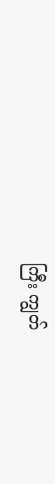ကြီး ကျွတ်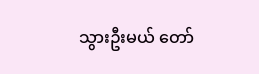သွားဦးမယ် တော်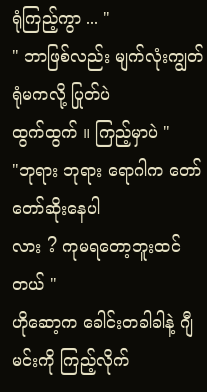ရုံကြည့်ကွာ ... "
" ဘာဖြစ်လည်း မျက်လုံးကျွတ်ရုံမကလို့ ပြုတ်ပဲ
ထွက်ထွက် ။ ကြည့်မှာပဲ "
"ဘုရား ဘုရား ရောဂါက တော်တော်ဆိုးနေပါ
လား ? ကုမရတော့ဘူးထင်တယ် "
ဟိုဆော့က ခေါင်းတခါခါနဲ့ ဂျီမင်းကို ကြည့်လိုက်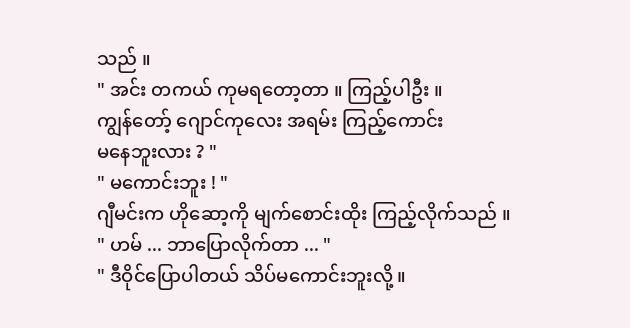သည် ။
" အင်း တကယ် ကုမရတော့တာ ။ ကြည့်ပါဦး ။
ကျွန်တော့် ဂျောင်ကုလေး အရမ်း ကြည့်ကောင်း
မနေဘူးလား ? "
" မကောင်းဘူး ! "
ဂျီမင်းက ဟိုဆော့ကို မျက်စောင်းထိုး ကြည့်လိုက်သည် ။
" ဟမ် ... ဘာပြောလိုက်တာ ... "
" ဒီဝိုင်ပြောပါတယ် သိပ်မကောင်းဘူးလို့ ။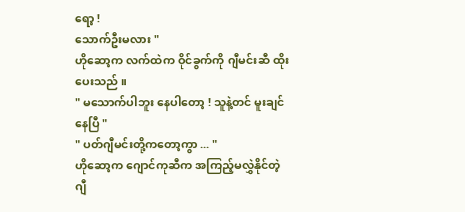ရော့ !
သောက်ဦးမလား "
ဟိုဆော့က လက်ထဲက ဝိုင်ခွက်ကို ဂျီမင်းဆီ ထိုး
ပေးသည် ။
" မသောက်ပါဘူး နေပါတော့ ! သူနဲ့တင် မူးချင်
နေပြီ "
" ပတ်ဂျီမင်းတို့ကတော့ကွာ ... "
ဟိုဆော့က ဂျောင်ကုဆီက အကြည့်မလွှဲနိုင်တဲ့
ဂျီ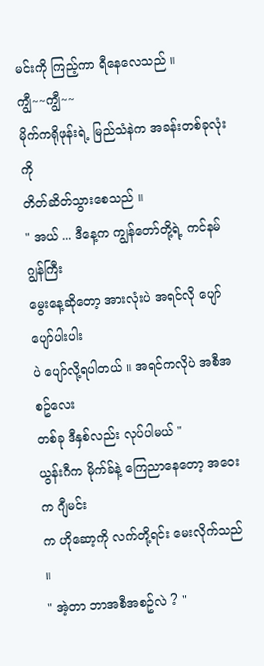မင်းကို ကြည့်ကာ ရီနေလေသည် ။
ကျွီ~~ကျွီ~~
မိုက်ကရိုဖုန်းရဲ့ မြည်သံနဲက အခန်းတစ်ခုလုံးကို
တိတ်ဆိတ်သွားစေသည် ။
" အယ် ... ဒီနေ့က ကျွန်တော်တို့ရဲ့ ကင်နမ်ဂျွန်ကြီး
မွေးနေ့ဆိုတော့ အားလုံးပဲ အရင်လို ပျော်ပျော်ပါးပါး
ပဲ ပျော်လို့ရပါတယ် ။ အရင်ကလိုပဲ အစီအစဥ်လေး
တစ်ခု ဒီနှစ်လည်း လုပ်ပါမယ် "
ယွန်းဂီက မိုက်ခ်နဲ့ ကြေညာနေတော့ အဝေးက ဂျီမင်း
က ဟိုဆော့ကို လက်တို့ရင်း မေးလိုက်သည် ။
" အဲ့တာ ဘာအစီအစဥ်လဲ ? "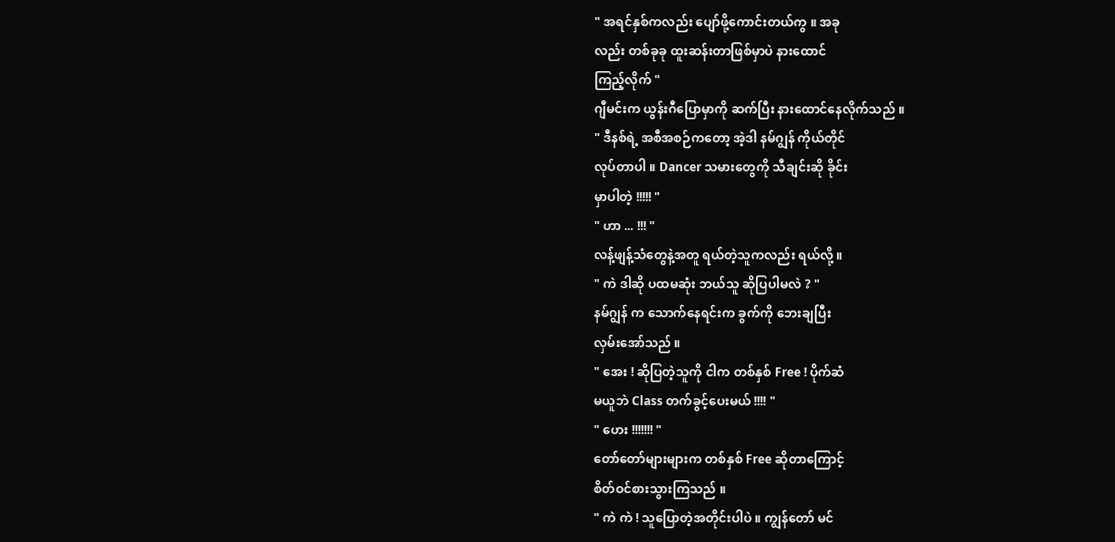" အရင်နှစ်ကလည်း ပျော်ဖို့ကောင်းတယ်ကွ ။ အခု
လည်း တစ်ခုခု ထူးဆန်းတာဖြစ်မှာပဲ နားထောင်
ကြည့်လိုက် "
ဂျီမင်းက ယွန်းဂီပြောမှာကို ဆက်ပြီး နားထောင်နေလိုက်သည် ။
" ဒီနစ်ရဲ့ အစီအစဉ်ကတော့ အဲ့ဒါ နမ်ဂျွန် ကိုယ်တိုင်
လုပ်တာပါ ။ Dancer သမားတွေကို သီချင်းဆို ခိုင်း
မှာပါတဲ့ !!!!! "
" ဟာ ... !!! "
လန့်ဖျန့်သံတွေနဲ့အတူ ရယ်တဲ့သူကလည်း ရယ်လို့ ။
" ကဲ ဒါဆို ပထမဆုံး ဘယ်သူ ဆိုပြပါမလဲ ? "
နမ်ဂျွန် က သောက်နေရင်းက ခွက်ကို ဘေးချပြီး
လှမ်းအော်သည် ။
" အေး ! ဆိုပြတဲ့သူကို ငါက တစ်နှစ် Free ! ပိုက်ဆံ
မယူဘဲ Class တက်ခွင့်ပေးမယ် !!!! "
" ဟေး !!!!!!! "
တော်တော်များများက တစ်နှစ် Free ဆိုတာကြောင့်
စိတ်ဝင်စားသွားကြသည် ။
" ကဲ ကဲ ! သူပြောတဲ့အတိုင်းပါပဲ ။ ကျွန်တော် မင်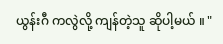ယွန်းဂီ ကလွဲလို့ ကျန်တဲ့သူ ဆိုပါ့မယ် ။ "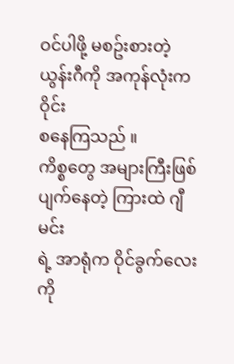ဝင်ပါဖို့ မစဥ်းစားတဲ့ ယွန်းဂီကို အကုန်လုံးက ဝိုင်း
စနေကြသည် ။
ကိစ္စတွေ အများကြီးဖြစ်ပျက်နေတဲ့ ကြားထဲ ဂျီမင်း
ရဲ့ အာရုံက ဝိုင်ခွက်လေးကို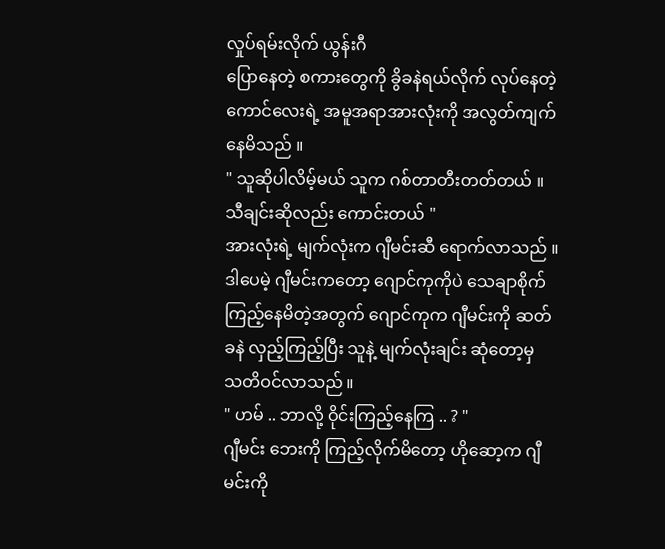လှုပ်ရမ်းလိုက် ယွန်းဂီ
ပြောနေတဲ့ စကားတွေကို ခွိခနဲရယ်လိုက် လုပ်နေတဲ့
ကောင်လေးရဲ့ အမူအရာအားလုံးကို အလွတ်ကျက်
နေမိသည် ။
" သူဆိုပါလိမ့်မယ် သူက ဂစ်တာတီးတတ်တယ် ။
သီချင်းဆိုလည်း ကောင်းတယ် "
အားလုံးရဲ့ မျက်လုံးက ဂျီမင်းဆီ ရောက်လာသည် ။
ဒါပေမဲ့ ဂျီမင်းကတော့ ဂျောင်ကုကိုပဲ သေချာစိုက်
ကြည့်နေမိတဲ့အတွက် ဂျောင်ကုက ဂျီမင်းကို ဆတ်
ခနဲ လှည့်ကြည့်ပြီး သူနဲ့ မျက်လုံးချင်း ဆုံတော့မှ
သတိဝင်လာသည် ။
" ဟမ် .. ဘာလို့ ဝိုင်းကြည့်နေကြ .. ? "
ဂျီမင်း ဘေးကို ကြည့်လိုက်မိတော့ ဟိုဆော့က ဂျီ
မင်းကို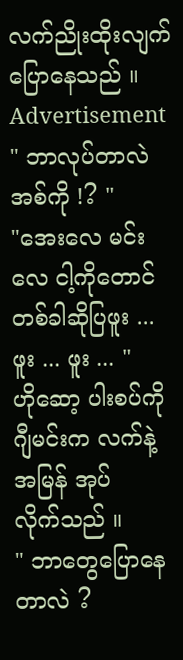လက်ညိုးထိုးလျက် ပြောနေသည် ။
Advertisement
" ဘာလုပ်တာလဲ အစ်ကို !? "
"အေးလေ မင်းလေ ငါ့ကိုတောင် တစ်ခါဆိုပြဖူး ...
ဖူး ... ဖူး ... "
ဟိုဆော့ ပါးစပ်ကို ဂျီမင်းက လက်နဲ့အမြန် အုပ်
လိုက်သည် ။
" ဘာတွေပြောနေတာလဲ ?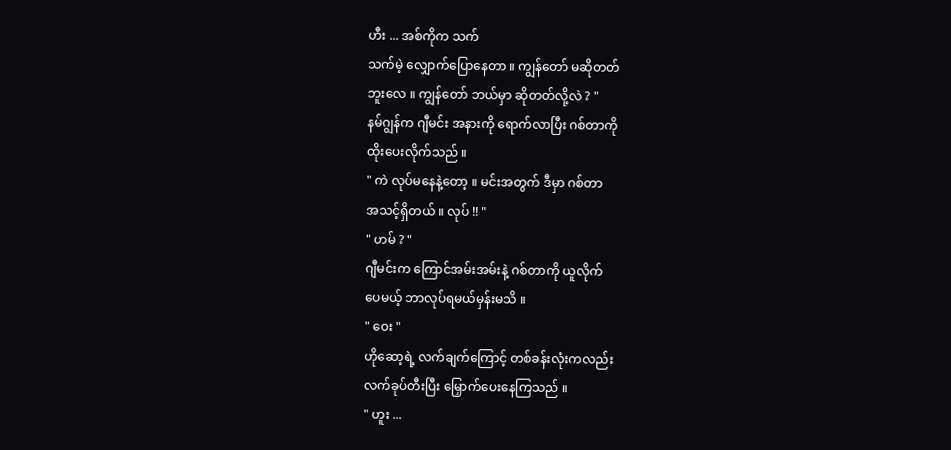ဟီး ... အစ်ကိုက သက်
သက်မဲ့ လျှောက်ပြောနေတာ ။ ကျွန်တော် မဆိုတတ်
ဘူးလေ ။ ကျွန်တော် ဘယ်မှာ ဆိုတတ်လို့လဲ ? "
နမ်ဂျွန်က ဂျီမင်း အနားကို ရောက်လာပြီး ဂစ်တာကို
ထိုးပေးလိုက်သည် ။
" ကဲ လုပ်မနေနဲ့တော့ ။ မင်းအတွက် ဒီမှာ ဂစ်တာ
အသင့်ရှိတယ် ။ လုပ် !! "
" ဟမ် ? "
ဂျီမင်းက ကြောင်အမ်းအမ်းနဲ့ ဂစ်တာကို ယူလိုက်
ပေမယ့် ဘာလုပ်ရမယ်မှန်းမသိ ။
" ဝေး "
ဟိုဆော့ရဲ့ လက်ချက်ကြောင့် တစ်ခန်းလုံးကလည်း
လက်ခုပ်တီးပြီး မြှောက်ပေးနေကြသည် ။
" ဟူး ...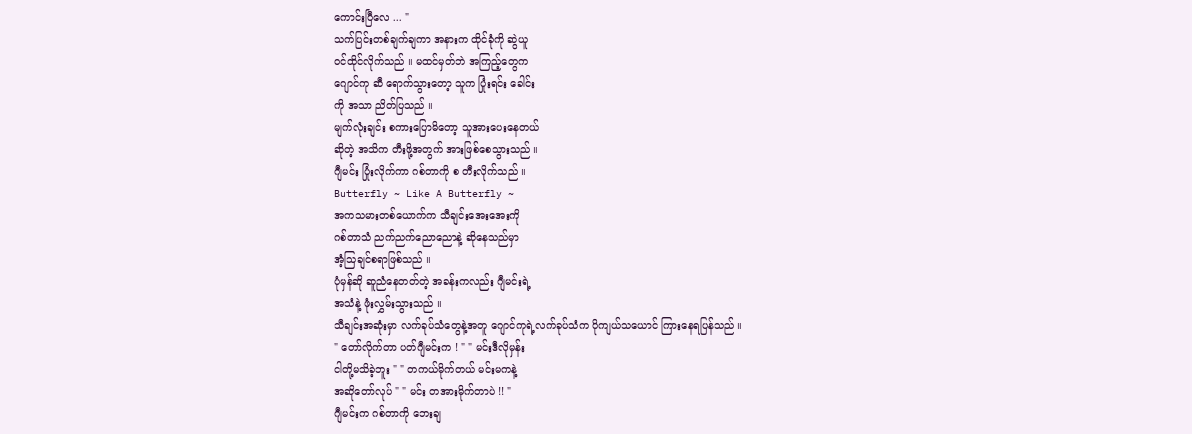ကောင်းပြီလေ ... "
သက်ပြင်းတစ်ချက်ချကာ အနားက ထိုင်ခုံကို ဆွဲယူ
ဝင်ထိုင်လိုက်သည် ။ မထင်မှတ်ဘဲ အကြည့်တွေက
ဂျောင်ကု ဆီ ရောက်သွားတော့ သူက ပြုံးရင်း ခေါင်း
ကို အသာ ညိတ်ပြသည် ။
မျက်လုံးချင်း စကားပြောမိတော့ သူအားပေးနေတယ်
ဆိုတဲ့ အသိက တီးဖို့အတွက် အားဖြစ်စေသွားသည် ။
ဂျီမင်း ပြုံးလိုက်ကာ ဂစ်တာကို စ တီးလိုက်သည် ။
Butterfly ~ Like A Butterfly ~
အကသမားတစ်ယောက်က သီချင်းအေးအေးကို
ဂစ်တာသံ ညက်ညက်ညောညောနဲ့ ဆိုနေသည်မှာ
အံ့သြချင်စရာဖြစ်သည် ။
ပုံမှန်ဆို ဆူညံနေတတ်တဲ့ အခန်းကလည်း ဂျီမင်းရဲ့
အသံနဲ့ ဖုံးလွှမ်းသွားသည် ။
သီချင်းအဆုံးမှာ လက်ခုပ်သံတွေနဲ့အတူ ဂျောင်ကုရဲ့လက်ခုပ်သံက ပိုကျယ်သယောင် ကြားနေရပြန်သည် ။
" တော်လိုက်တာ ပတ်ဂျီမင်းက ! " " မင်းဒီလိုမှန်း
ငါတို့မသိခဲ့ဘူး " " တကယ်မိုက်တယ် မင်းမကနဲ့
အဆိုတော်လုပ် " " မင်း တအားမိုက်တာပဲ !! "
ဂျီမင်းက ဂစ်တာကို ဘေးချ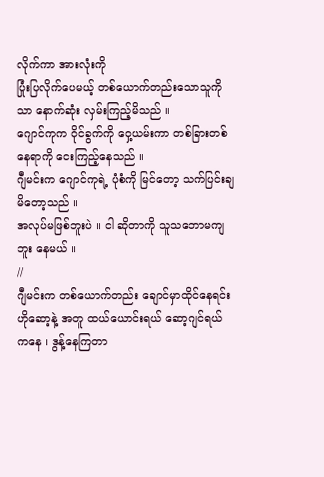လိုက်ကာ အားလုံးကို
ပြုံးပြလိုက်ပေမယ့် တစ်ယောက်တည်းသောသူကို
သာ နောက်ဆုံး လှမ်းကြည့်မိသည် ။
ဂျောင်ကုက ဝိုင်ခွက်ကို ဝှေ့ယမ်းကာ တစ်ခြားတစ်
နေရာကို ငေးကြည့်နေသည် ။
ဂျီမင်းက ဂျောင်ကုရဲ့ ပုံစံကို မြင်တော့ သက်ပြင်းချ
မိတော့သည် ။
အလုပ်မဖြစ်ဘူးပဲ ။ ငါ ဆိုတာကို သူသဘောမကျ
ဘူး နေမယ် ။
//
ဂျီမင်းက တစ်ယောက်တည်း ချောင်မှာထိုင်နေရင်း
ဟိုဆော့နဲ့ အတူ ထယ်ယောင်းရယ် ဆော့ဂျင်ရယ်
ကနေ ၊ ဒွန့်နေကြတာ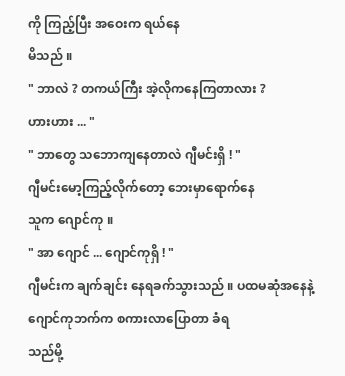ကို ကြည့်ပြီး အဝေးက ရယ်နေ
မိသည် ။
" ဘာလဲ ? တကယ်ကြီး အဲ့လိုကနေကြတာလား ?
ဟားဟား ... "
" ဘာတွေ သဘောကျနေတာလဲ ဂျီမင်းရှိ ! "
ဂျီမင်းမော့ကြည့်လိုက်တော့ ဘေးမှာရောက်နေ
သူက ဂျောင်ကု ။
" အာ ဂျောင် ... ဂျောင်ကုရှိ ! "
ဂျီမင်းက ချက်ချင်း နေရခက်သွားသည် ။ ပထမဆုံအနေနဲ့ ဂျောင်ကုဘက်က စကားလာပြောတာ ခံရ
သည်မို့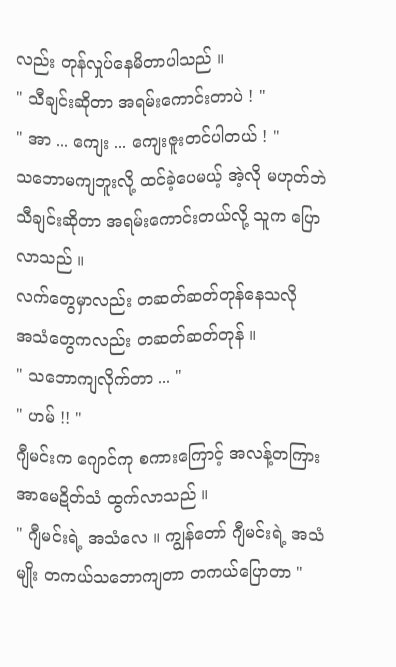လည်း တုန်လှုပ်နေမိတာပါသည် ။
" သီချင်းဆိုတာ အရမ်းကောင်းတာပဲ ! "
" အာ ... ကျေး ... ကျေးဇူးတင်ပါတယ် ! "
သဘောမကျဘူးလို့ ထင်ခဲ့ပေမယ့် အဲ့လို မဟုတ်ဘဲ
သီချင်းဆိုတာ အရမ်းကောင်းတယ်လို့ သူက ပြော
လာသည် ။
လက်တွေမှာလည်း တဆတ်ဆတ်တုန်နေသလို
အသံတွေကလည်း တဆတ်ဆတ်တုန် ။
" သဘောကျလိုက်တာ ... "
" ဟမ် !! "
ဂျီမင်းက ဂျောင်ကု စကားကြောင့် အလန့်တကြား
အာမေဍိတ်သံ ထွက်လာသည် ။
" ဂျီမင်းရဲ့ အသံလေ ။ ကျွန်တော် ဂျီမင်းရဲ့ အသံ
မျိုး တကယ်သဘောကျတာ တကယ်ပြောတာ "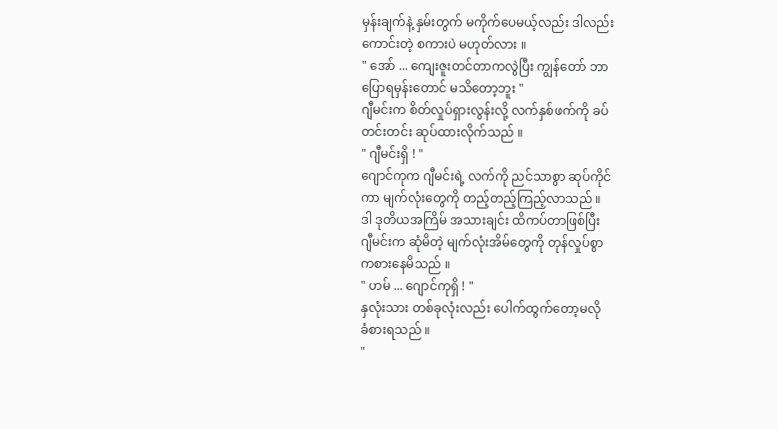မှန်းချက်နဲ့ နှမ်းတွက် မကိုက်ပေမယ့်လည်း ဒါလည်း
ကောင်းတဲ့ စကားပဲ မဟုတ်လား ။
" အော် ... ကျေးဇူးတင်တာကလွဲပြီး ကျွန်တော် ဘာ
ပြောရမှန်းတောင် မသိတော့ဘူး "
ဂျီမင်းက စိတ်လှုပ်ရှားလွန်းလို့ လက်နှစ်ဖက်ကို ခပ်
တင်းတင်း ဆုပ်ထားလိုက်သည် ။
" ဂျီမင်းရှိ ! "
ဂျောင်ကုက ဂျီမင်းရဲ့ လက်ကို ညင်သာစွာ ဆုပ်ကိုင်
ကာ မျက်လုံးတွေကို တည့်တည့်ကြည့်လာသည် ။
ဒါ ဒုတိယအကြိမ် အသားချင်း ထိကပ်တာဖြစ်ပြီး
ဂျီမင်းက ဆုံမိတဲ့ မျက်လုံးအိမ်တွေကို တုန်လှုပ်စွာ
ကစားနေမိသည် ။
" ဟမ် ... ဂျောင်ကုရှိ ! "
နှလုံးသား တစ်ခုလုံးလည်း ပေါက်ထွက်တော့မလို
ခံစားရသည် ။
"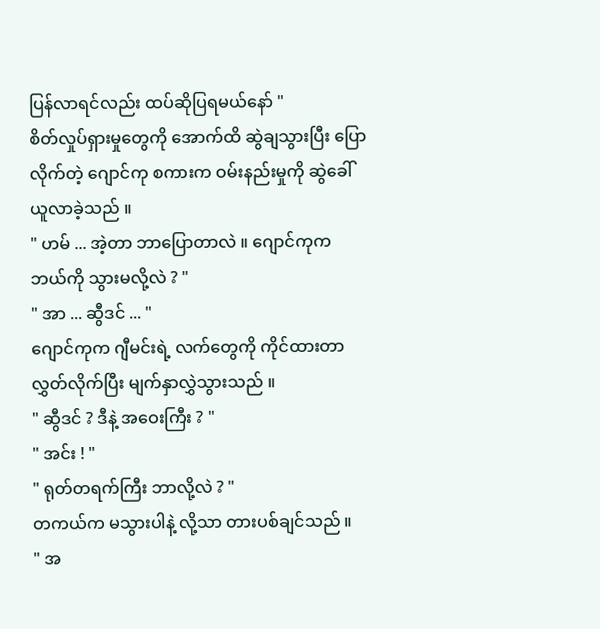ပြန်လာရင်လည်း ထပ်ဆိုပြရမယ်နော် "
စိတ်လှုပ်ရှားမှုတွေကို အောက်ထိ ဆွဲချသွားပြီး ပြော
လိုက်တဲ့ ဂျောင်ကု စကားက ဝမ်းနည်းမှုကို ဆွဲခေါ်
ယူလာခဲ့သည် ။
" ဟမ် ... အဲ့တာ ဘာပြောတာလဲ ။ ဂျောင်ကုက
ဘယ်ကို သွားမလို့လဲ ? "
" အာ ... ဆွီဒင် ... "
ဂျောင်ကုက ဂျီမင်းရဲ့ လက်တွေကို ကိုင်ထားတာ
လွှတ်လိုက်ပြီး မျက်နှာလွှဲသွားသည် ။
" ဆွီဒင် ? ဒီနဲ့ အဝေးကြီး ? "
" အင်း ! "
" ရုတ်တရက်ကြီး ဘာလို့လဲ ? "
တကယ်က မသွားပါနဲ့ လို့သာ တားပစ်ချင်သည် ။
" အ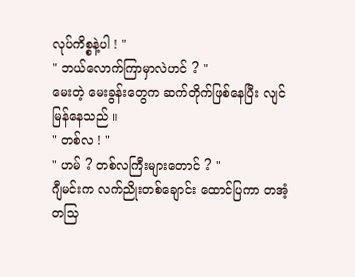လုပ်ကိစ္စနဲ့ပါ ! "
" ဘယ်လောက်ကြာမှာလဲဟင် ? "
မေးတဲ့ မေးခွန်းတွေက ဆက်တိုက်ဖြစ်နေပြီး လျင်
မြန်နေသည် ။
" တစ်လ ! "
" ဟမ် ? တစ်လကြီးများတောင် ? "
ဂျီမင်းက လက်ညိုးတစ်ချောင်း ထောင်ပြကာ တအံ့
တသြ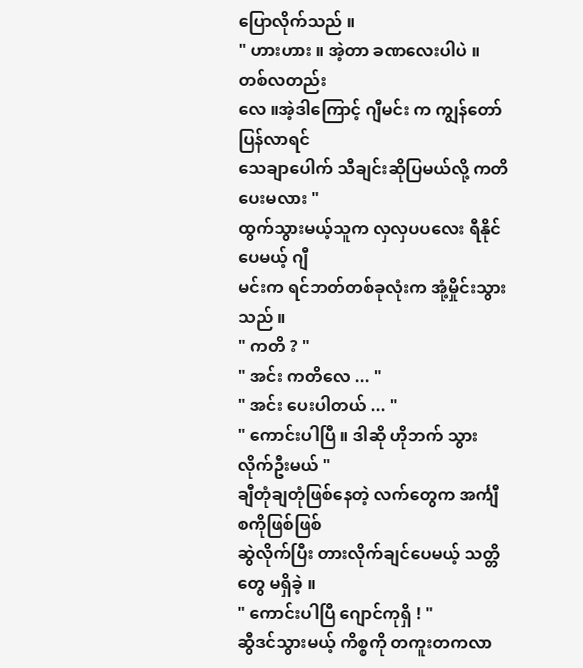ပြောလိုက်သည် ။
" ဟားဟား ။ အဲ့တာ ခဏလေးပါပဲ ။ တစ်လတည်း
လေ ။အဲ့ဒါကြောင့် ဂျီမင်း က ကျွန်တော် ပြန်လာရင်
သေချာပေါက် သီချင်းဆိုပြမယ်လို့ ကတိပေးမလား "
ထွက်သွားမယ့်သူက လှလှပပလေး ရီနိုင်ပေမယ့် ဂျီ
မင်းက ရင်ဘတ်တစ်ခုလုံးက အုံ့မှိုင်းသွားသည် ။
" ကတိ ? "
" အင်း ကတိလေ ... "
" အင်း ပေးပါတယ် ... "
" ကောင်းပါပြီ ။ ဒါဆို ဟိုဘက် သွားလိုက်ဦးမယ် "
ချီတုံချတုံဖြစ်နေတဲ့ လက်တွေက အင်္ကျီစကိုဖြစ်ဖြစ်
ဆွဲလိုက်ပြီး တားလိုက်ချင်ပေမယ့် သတ္တိတွေ မရှိခဲ့ ။
" ကောင်းပါပြီ ဂျောင်ကုရှိ ! "
ဆွီဒင်သွားမယ့် ကိစ္စကို တကူးတကလာ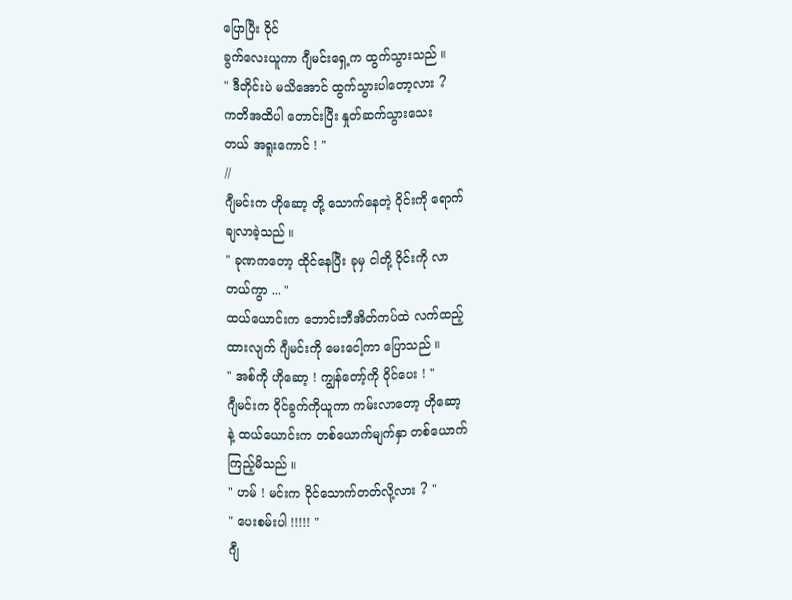ပြောပြီး ဝိုင်
ခွက်လေးယူကာ ဂျီမင်းရှေ့က ထွက်သွားသည် ။
" ဒီတိုင်းပဲ မသိအောင် ထွက်သွားပါတော့လား ?
ကတိအထိပါ တောင်းပြီး နှုတ်ဆက်သွားသေး
တယ် အရူးကောင် ! "
//
ဂျီမင်းက ဟိုဆော့ တို့ သောက်နေတဲ့ ဝိုင်းကို ရောက်
ချလာခဲ့သည် ။
" ခုဏကတော့ ထိုင်နေပြီး ခုမှ ငါတို့ ဝိုင်းကို လာ
တယ်ကွာ ... "
ထယ်ယောင်းက ဘောင်းဘီအိတ်ကပ်ထဲ လက်ထည့်
ထားလျက် ဂျီမင်းကို မေးငေါ့ကာ ပြောသည် ။
" အစ်ကို ဟိုဆော့ ! ကျွန်တော့်ကို ဝိုင်ပေး ! "
ဂျီမင်းက ဝိုင်ခွက်ကိုယူကာ ကမ်းလာတော့ ဟိုဆော့
နဲ့ ထယ်ယောင်းက တစ်ယောက်မျက်နှာ တစ်ယောက်
ကြည့်မိသည် ။
" ဟမ် ! မင်းက ဝိုင်သောက်တတ်လို့လား ? "
" ပေးစမ်းပါ !!!!! "
ဂျီ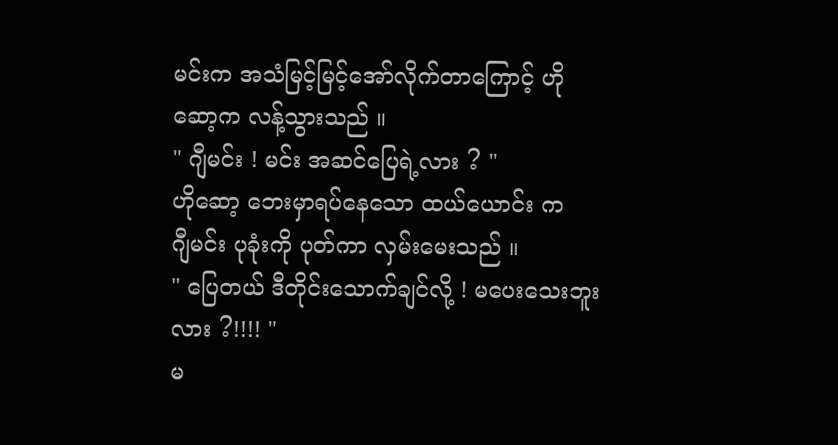မင်းက အသံမြင့်မြင့်အော်လိုက်တာကြောင့် ဟို
ဆော့က လန့်သွားသည် ။
" ဂျီမင်း ! မင်း အဆင်ပြေရဲ့လား ? "
ဟိုဆော့ ဘေးမှာရပ်နေသော ထယ်ယောင်း က
ဂျီမင်း ပုခုံးကို ပုတ်ကာ လှမ်းမေးသည် ။
" ပြေတယ် ဒီတိုင်းသောက်ချင်လို့ ! မပေးသေးဘူး
လား ?!!!! "
မ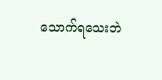သောက်ရသေးဘဲ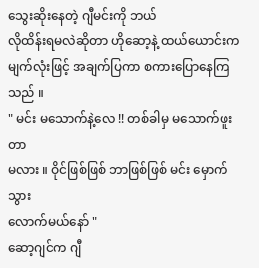သွေးဆိုးနေတဲ့ ဂျီမင်းကို ဘယ်
လိုထိန်းရမလဲဆိုတာ ဟိုဆော့နဲ့ ထယ်ယောင်းက
မျက်လုံးဖြင့် အချက်ပြကာ စကားပြောနေကြသည် ။
" မင်း မသောက်နဲ့လေ !! တစ်ခါမှ မသောက်ဖူးတာ
မလား ။ ဝိုင်ဖြစ်ဖြစ် ဘာဖြစ်ဖြစ် မင်း မှောက်သွား
လောက်မယ်နော် "
ဆော့ဂျင်က ဂျီ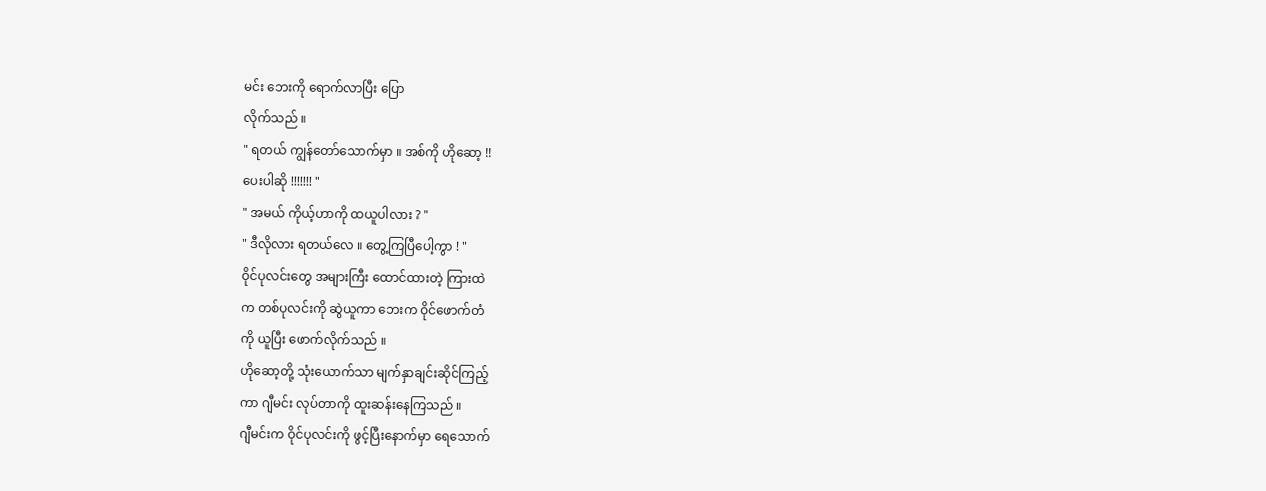မင်း ဘေးကို ရောက်လာပြီး ပြော
လိုက်သည် ။
" ရတယ် ကျွန်တော်သောက်မှာ ။ အစ်ကို ဟိုဆော့ !!
ပေးပါဆို !!!!!!! "
" အမယ် ကိုယ့်ဟာကို ထယူပါလား ? "
" ဒီလိုလား ရတယ်လေ ။ တွေ့ကြပြီပေါ့ကွာ ! "
ဝိုင်ပုလင်းတွေ အများကြီး ထောင်ထားတဲ့ ကြားထဲ
က တစ်ပုလင်းကို ဆွဲယူကာ ဘေးက ဝိုင်ဖောက်တံ
ကို ယူပြီး ဖောက်လိုက်သည် ။
ဟိုဆော့တို့ သုံးယောက်သာ မျက်နှာချင်းဆိုင်ကြည့်
ကာ ဂျီမင်း လုပ်တာကို ထူးဆန်းနေကြသည် ။
ဂျီမင်းက ဝိုင်ပုလင်းကို ဖွင့်ပြီးနောက်မှာ ရေသောက်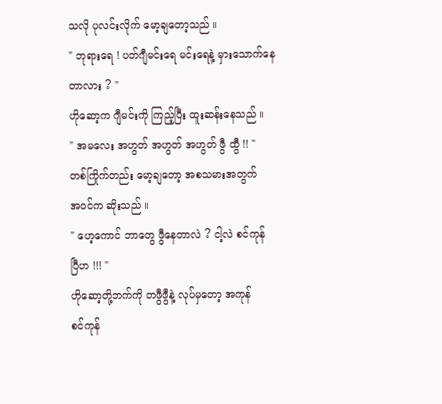သလို ပုလင်းလိုက် မော့ချတော့သည် ။
" ဘုရားရေ ! ပတ်ဂျီမင်းရေ မင်းရေနဲ့ မှားသောက်နေ
တာလား ? "
ဟိုဆော့က ဂျီမင်းကို ကြည့်ပြီး ထူးဆန်းနေသည် ။
" အမလေး အဟွတ် အဟွတ် အဟွတ် ဖွီ ထွီ !! "
တစ်ကြိုက်တည်း မော့ချတော့ အစသမားအတွက်
အဝင်က ဆိုးသည် ။
" ဟေ့ကောင် ဘာတွေ ဖွီနေတာလဲ ? ငါ့လဲ စင်ကုန်
ပြီဟ !!! "
ဟိုဆော့တို့ဘက်ကို တဖွီဖွီနဲ့ လုပ်မှတော့ အကုန်
စင်ကုန်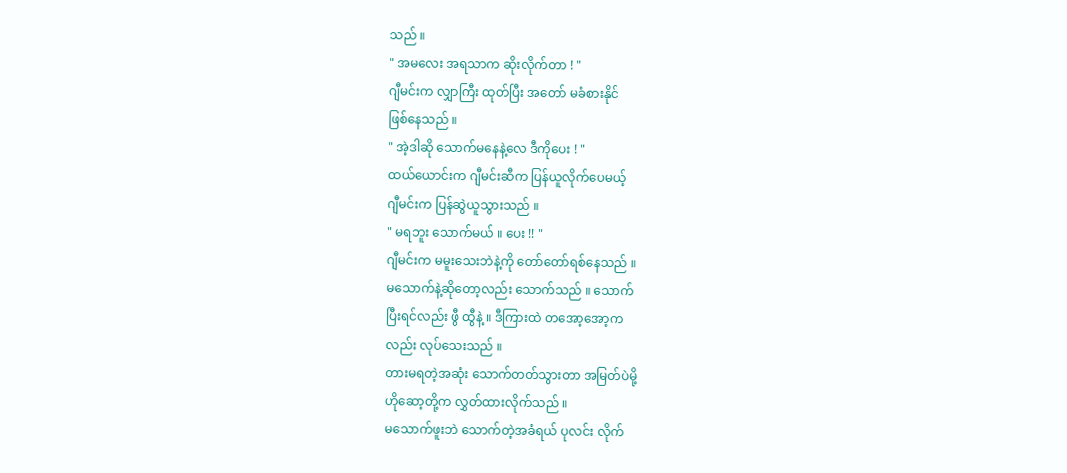သည် ။
" အမလေး အရသာက ဆိုးလိုက်တာ ! "
ဂျီမင်းက လျှာကြီး ထုတ်ပြီး အတော် မခံစားနိုင်
ဖြစ်နေသည် ။
" အဲ့ဒါဆို သောက်မနေနဲ့လေ ဒီကိုပေး ! "
ထယ်ယောင်းက ဂျီမင်းဆီက ပြန်ယူလိုက်ပေမယ့်
ဂျီမင်းက ပြန်ဆွဲယူသွားသည် ။
" မရဘူး သောက်မယ် ။ ပေး !! "
ဂျီမင်းက မမူးသေးဘဲနဲ့ကို တော်တော်ရစ်နေသည် ။
မသောက်နဲ့ဆိုတော့လည်း သောက်သည် ။ သောက်
ပြီးရင်လည်း ဖွီ ထွီနဲ့ ။ ဒီကြားထဲ တအော့အော့က
လည်း လုပ်သေးသည် ။
တားမရတဲ့အဆုံး သောက်တတ်သွားတာ အမြတ်ပဲမို့
ဟိုဆော့တို့က လွှတ်ထားလိုက်သည် ။
မသောက်ဖူးဘဲ သောက်တဲ့အခံရယ် ပုလင်း လိုက်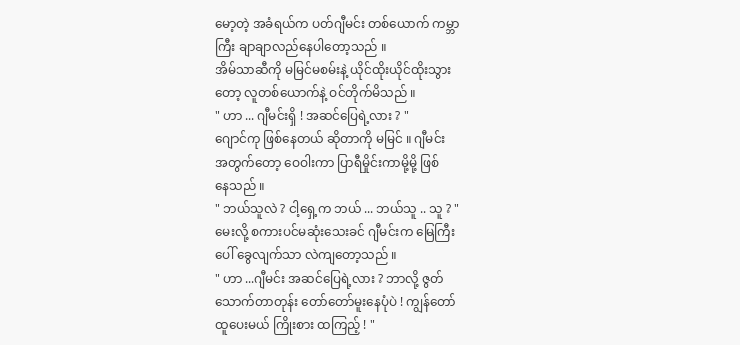မော့တဲ့ အခံရယ်က ပတ်ဂျီမင်း တစ်ယောက် ကမ္ဘာ
ကြီး ချာချာလည်နေပါတော့သည် ။
အိမ်သာဆီကို မမြင်မစမ်းနဲ့ ယိုင်ထိုးယိုင်ထိုးသွား
တော့ လူတစ်ယောက်နဲ့ ဝင်တိုက်မိသည် ။
" ဟာ ... ဂျီမင်းရှိ ! အဆင်ပြေရဲ့လား ? "
ဂျောင်ကု ဖြစ်နေတယ် ဆိုတာကို မမြင် ။ ဂျီမင်း
အတွက်တော့ ဝေဝါးကာ ပြာရီမှိုင်းကာမို့မို့ ဖြစ်
နေသည် ။
" ဘယ်သူလဲ ? ငါ့ရှေ့က ဘယ် ... ဘယ်သူ .. သူ ? "
မေးလို့ စကားပင်မဆုံးသေးခင် ဂျီမင်းက မြေကြီး
ပေါ် ခွေလျက်သာ လဲကျတော့သည် ။
" ဟာ ...ဂျီမင်း အဆင်ပြေရဲ့လား ? ဘာလို့ ဇွတ်
သောက်တာတုန်း တော်တော်မူးနေပုံပဲ ! ကျွန်တော်
ထူပေးမယ် ကြိုးစား ထကြည့် ! "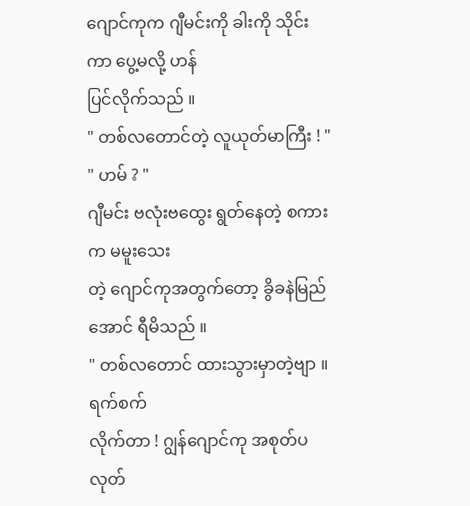ဂျောင်ကုက ဂျီမင်းကို ခါးကို သိုင်းကာ ပွေ့မလို့ ဟန်
ပြင်လိုက်သည် ။
" တစ်လတောင်တဲ့ လူယုတ်မာကြီး ! "
" ဟမ် ? "
ဂျီမင်း ဗလုံးဗထွေး ရွတ်နေတဲ့ စကားက မမူးသေး
တဲ့ ဂျောင်ကုအတွက်တော့ ခွိခနဲမြည်အောင် ရီမိသည် ။
" တစ်လတောင် ထားသွားမှာတဲ့ဗျာ ။ ရက်စက်
လိုက်တာ ! ဂျွန်ဂျောင်ကု အစုတ်ပလုတ်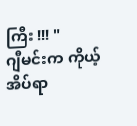ကြီး !!! "
ဂျီမင်းက ကိုယ့်အိပ်ရာ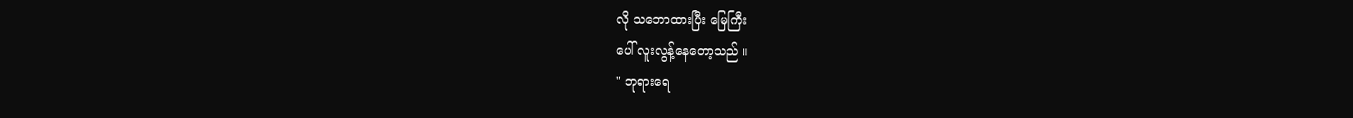လို သဘောထားပြီး မြေကြီး
ပေါ် လူးလွန့်နေတော့သည် ။
" ဘုရားရေ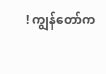! ကျွန်တော်က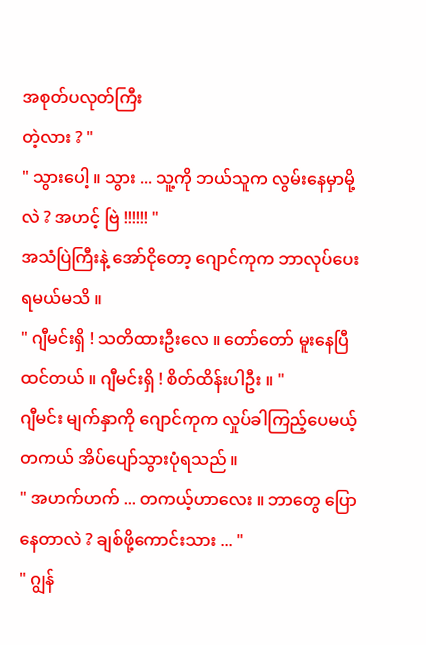အစုတ်ပလုတ်ကြီး
တဲ့လား ? "
" သွားပေါ့ ။ သွား ... သူ့ကို ဘယ်သူက လွမ်းနေမှာမို့
လဲ ? အဟင့် ဗြဲ !!!!!! "
အသံပြဲကြီးနဲ့ အော်ငိုတော့ ဂျောင်ကုက ဘာလုပ်ပေး
ရမယ်မသိ ။
" ဂျီမင်းရှိ ! သတိထားဦးလေ ။ တော်တော် မူးနေပြီ
ထင်တယ် ။ ဂျီမင်းရှိ ! စိတ်ထိန်းပါဦး ။ "
ဂျီမင်း မျက်နှာကို ဂျောင်ကုက လှုပ်ခါကြည့်ပေမယ့်
တကယ် အိပ်ပျော်သွားပုံရသည် ။
" အဟက်ဟက် ... တကယ့်ဟာလေး ။ ဘာတွေ ပြော
နေတာလဲ ? ချစ်ဖို့ကောင်းသား ... "
" ဂျွန်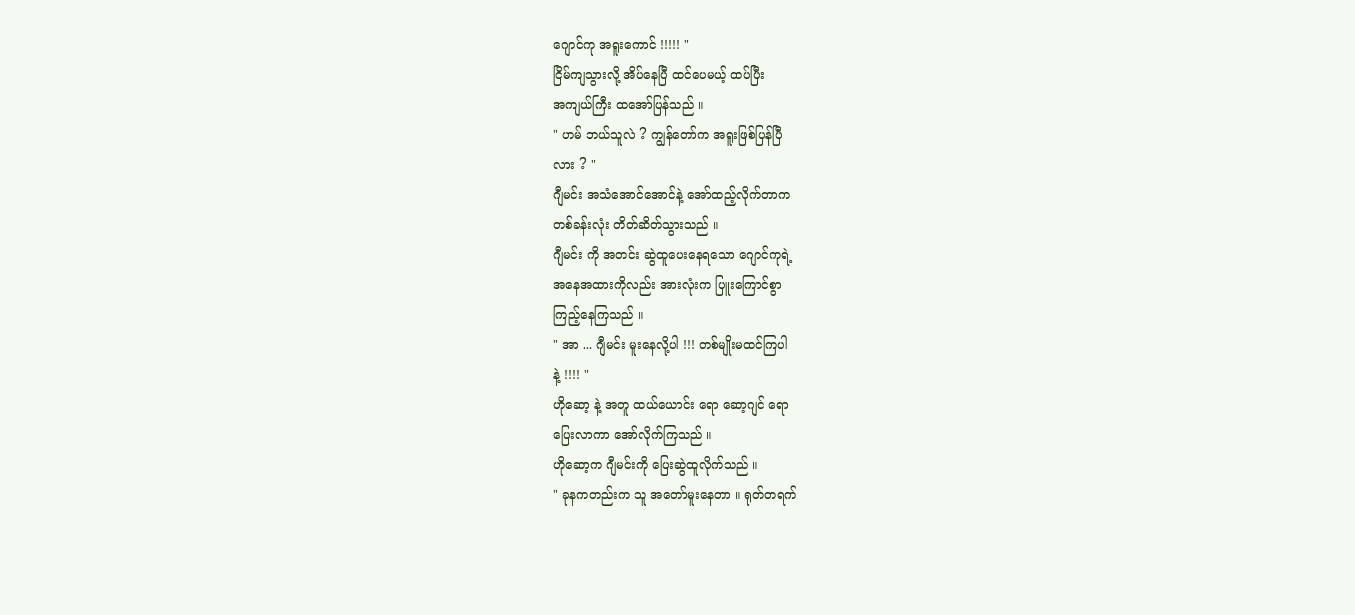ဂျောင်ကု အရူးကောင် !!!!! "
ငြိမ်ကျသွားလို့ အိပ်နေပြီ ထင်ပေမယ့် ထပ်ပြီး
အကျယ်ကြီး ထအော်ပြန်သည် ။
" ဟမ် ဘယ်သူလဲ ? ကျွန်တော်က အရူးဖြစ်ပြန်ပြီ
လား ? "
ဂျီမင်း အသံအောင်အောင်နဲ့ အော်ထည့်လိုက်တာက
တစ်ခန်းလုံး တိတ်ဆိတ်သွားသည် ။
ဂျီမင်း ကို အတင်း ဆွဲထူပေးနေရသော ဂျောင်ကုရဲ့
အနေအထားကိုလည်း အားလုံးက ပြူးကြောင်စွာ
ကြည့်နေကြသည် ။
" အာ ... ဂျီမင်း မူးနေလို့ပါ !!! တစ်မျိုးမထင်ကြပါ
နဲ့ !!!! "
ဟိုဆော့ နဲ့ အတူ ထယ်ယောင်း ရော ဆော့ဂျင် ရော
ပြေးလာကာ အော်လိုက်ကြသည် ။
ဟိုဆော့က ဂျီမင်းကို ပြေးဆွဲထူလိုက်သည် ။
" ခုနကတည်းက သူ အတော်မူးနေတာ ။ ရုတ်တရက်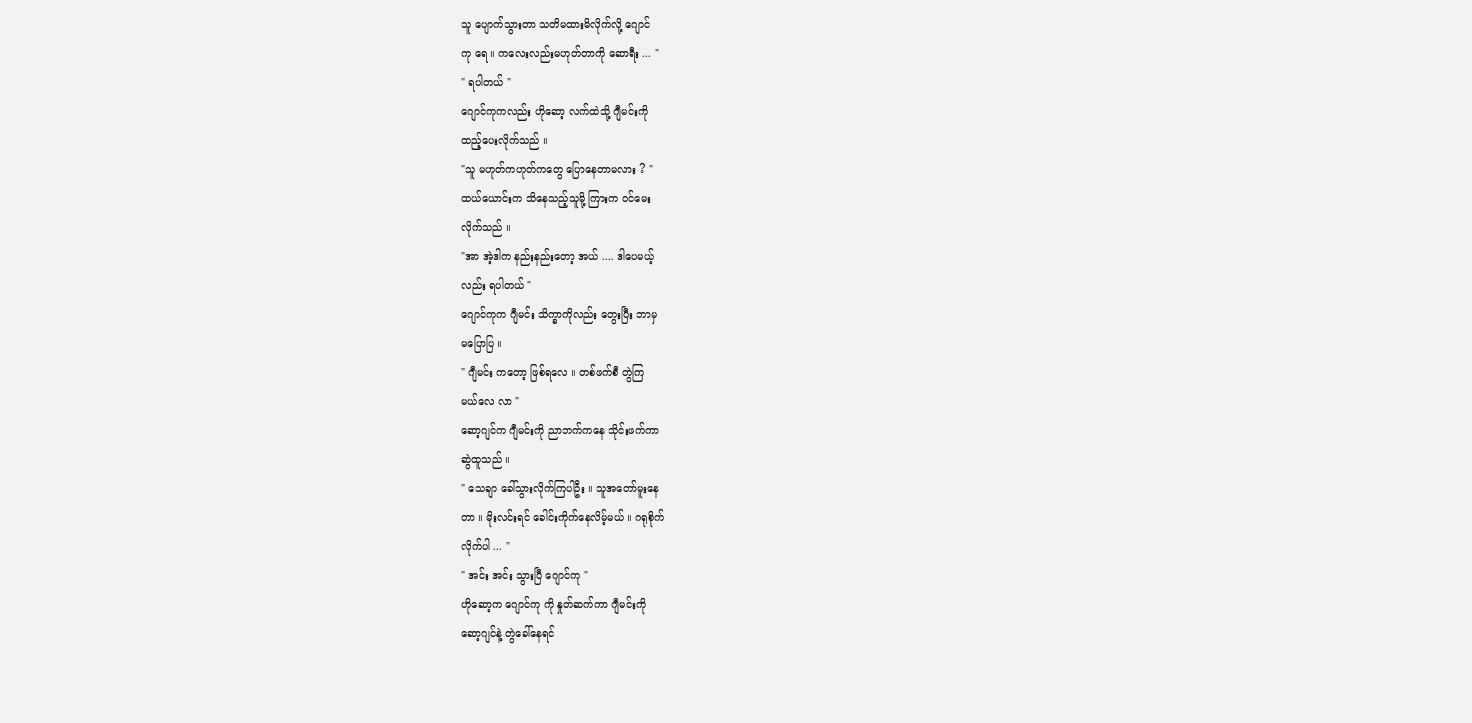သူ ပျောက်သွားတာ သတိမထားမိလိုက်လို့ ဂျောင်
ကု ရေ ။ ကလေးလည်းမဟုတ်တာကို ဆောရီး ... "
" ရပါတယ် "
ဂျောင်ကုကလည်း ဟိုဆော့ လက်ထဲသို့ ဂျီမင်းကို
ထည့်ပေးလိုက်သည် ။
"သူ မဟုတ်ကဟုတ်ကတွေ ပြောနေတာမလား ? "
ထယ်ယောင်းက သိနေသည့်သူမို့ ကြားက ဝင်မေး
လိုက်သည် ။
"အာ အဲ့ဒါက နည်းနည်းတော့ အယ် .... ဒါပေမယ့်
လည်း ရပါတယ် "
ဂျောင်ကုက ဂျီမင်း သိက္ခာကိုလည်း တွေးပြီး ဘာမှ
မပြောပြ ။
" ဂျီမင်း ကတော့ ဖြစ်ရလေ ။ တစ်ဖက်စီ တွဲကြ
မယ်လေ လာ "
ဆော့ဂျင်က ဂျီမင်းကို ညာဘက်ကနေ သိုင်းဖက်ကာ
ဆွဲထူသည် ။
" သေချာ ခေါ်သွားလိုက်ကြပါဦး ။ သူအတော်မူးနေ
တာ ။ မိုးလင်းရင် ခေါင်းကိုက်နေလိမ့်မယ် ။ ဂရုစိုက်
လိုက်ပါ ... "
" အင်း အင်း သွားပြီ ဂျောင်ကု "
ဟိုဆော့က ဂျောင်ကု ကို နှုတ်ဆက်ကာ ဂျီမင်းကို
ဆော့ဂျင်နဲ့ တွဲခေါ်နေရင်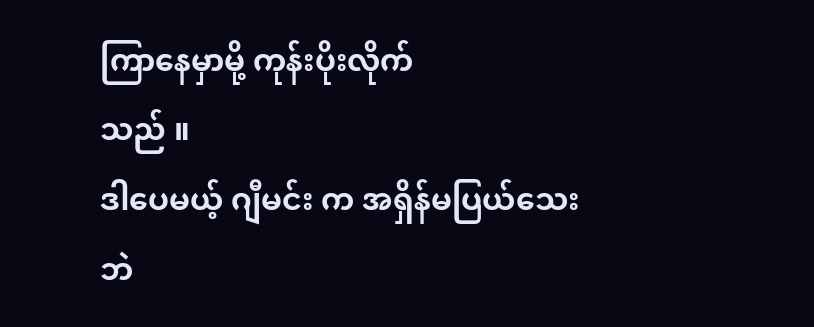ကြာနေမှာမို့ ကုန်းပိုးလိုက်
သည် ။
ဒါပေမယ့် ဂျီမင်း က အရှိန်မပြယ်သေးဘဲ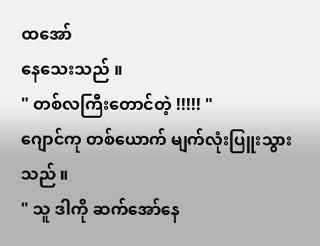ထအော်
နေသေးသည် ။
" တစ်လကြီးတောင်တဲ့ !!!!! "
ဂျောင်ကု တစ်ယောက် မျက်လုံးပြူးသွားသည် ။
" သူ ဒါကို ဆက်အော်နေ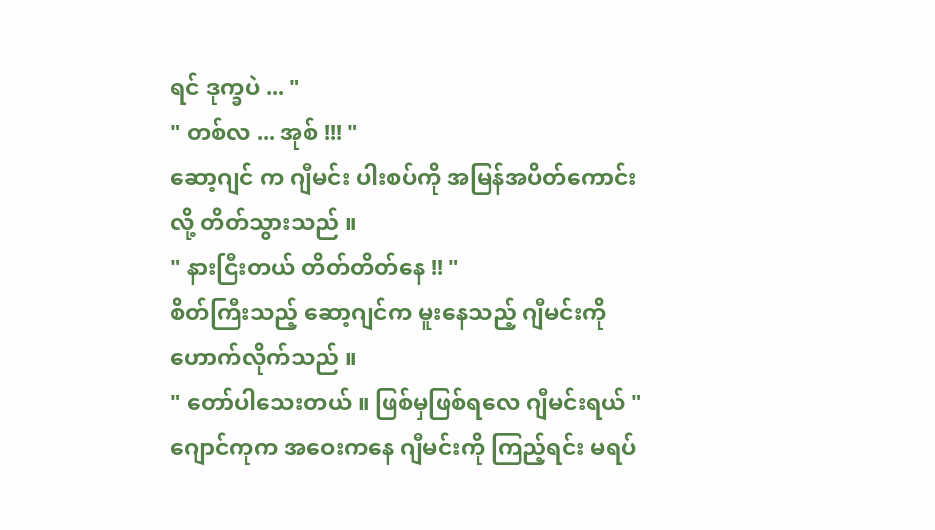ရင် ဒုက္ခပဲ ... "
" တစ်လ ... အုစ် !!! "
ဆော့ဂျင် က ဂျီမင်း ပါးစပ်ကို အမြန်အပိတ်ကောင်း
လို့ တိတ်သွားသည် ။
" နားငြီးတယ် တိတ်တိတ်နေ !! "
စိတ်ကြီးသည့် ဆော့ဂျင်က မူးနေသည့် ဂျီမင်းကို
ဟောက်လိုက်သည် ။
" တော်ပါသေးတယ် ။ ဖြစ်မှဖြစ်ရလေ ဂျီမင်းရယ် "
ဂျောင်ကုက အဝေးကနေ ဂျီမင်းကို ကြည့်ရင်း မရပ်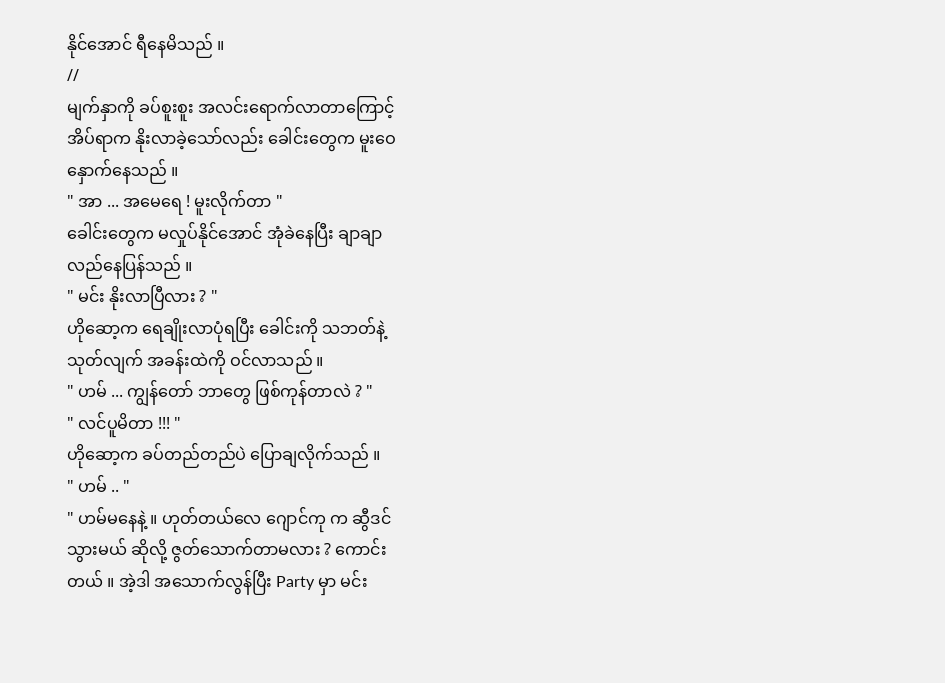နိုင်အောင် ရီနေမိသည် ။
//
မျက်နှာကို ခပ်စူးစူး အလင်းရောက်လာတာကြောင့်
အိပ်ရာက နိုးလာခဲ့သော်လည်း ခေါင်းတွေက မူးဝေ
နှောက်နေသည် ။
" အာ ... အမေရေ ! မူးလိုက်တာ "
ခေါင်းတွေက မလှုပ်နိုင်အောင် အုံခဲနေပြီး ချာချာ
လည်နေပြန်သည် ။
" မင်း နိုးလာပြီလား ? "
ဟိုဆော့က ရေချိုးလာပုံရပြီး ခေါင်းကို သဘတ်နဲ့
သုတ်လျက် အခန်းထဲကို ဝင်လာသည် ။
" ဟမ် ... ကျွန်တော် ဘာတွေ ဖြစ်ကုန်တာလဲ ? "
" လင်ပူမိတာ !!! "
ဟိုဆော့က ခပ်တည်တည်ပဲ ပြောချလိုက်သည် ။
" ဟမ် .. "
" ဟမ်မနေနဲ့ ။ ဟုတ်တယ်လေ ဂျောင်ကု က ဆွီဒင်
သွားမယ် ဆိုလို့ ဇွတ်သောက်တာမလား ? ကောင်း
တယ် ။ အဲ့ဒါ အသောက်လွန်ပြီး Party မှာ မင်း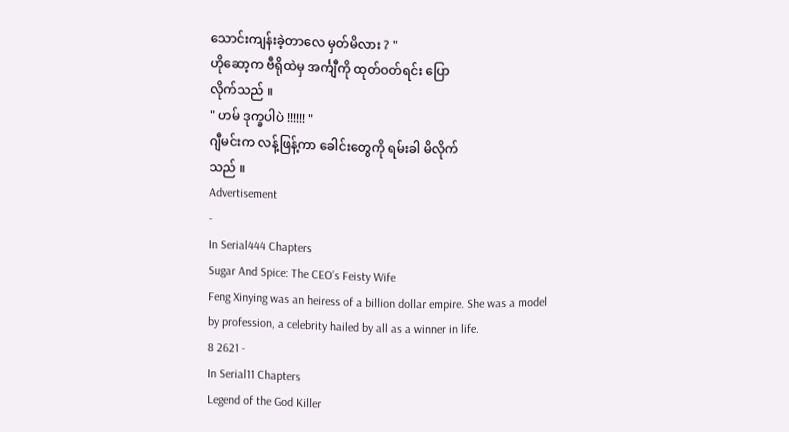သောင်းကျန်းခဲ့တာလေ မှတ်မိလား ? "
ဟိုဆော့က ဗီရိုထဲမှ အင်္ကျီကို ထုတ်ဝတ်ရင်း ပြော
လိုက်သည် ။
" ဟမ် ဒုက္ခပါပဲ !!!!!! "
ဂျီမင်းက လန့်ဖြန့်ကာ ခေါင်းတွေကို ရမ်းခါ မိလိုက်
သည် ။
Advertisement
-
In Serial444 Chapters
Sugar And Spice: The CEO’s Feisty Wife
Feng Xinying was an heiress of a billion dollar empire. She was a model by profession, a celebrity hailed by all as a winner in life.
8 2621 -
In Serial11 Chapters
Legend of the God Killer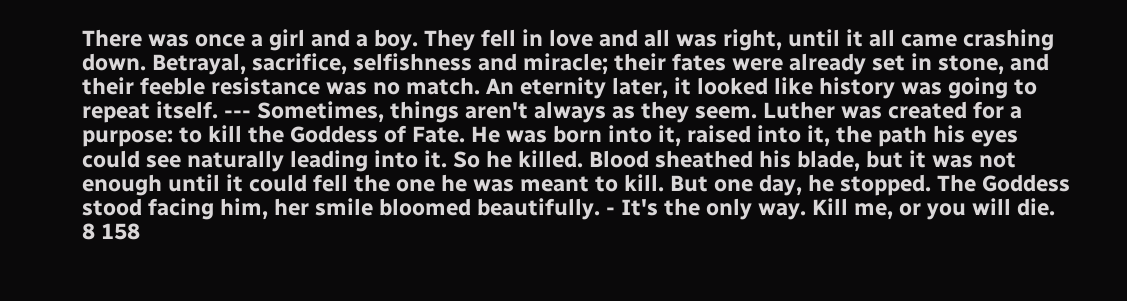There was once a girl and a boy. They fell in love and all was right, until it all came crashing down. Betrayal, sacrifice, selfishness and miracle; their fates were already set in stone, and their feeble resistance was no match. An eternity later, it looked like history was going to repeat itself. --- Sometimes, things aren't always as they seem. Luther was created for a purpose: to kill the Goddess of Fate. He was born into it, raised into it, the path his eyes could see naturally leading into it. So he killed. Blood sheathed his blade, but it was not enough until it could fell the one he was meant to kill. But one day, he stopped. The Goddess stood facing him, her smile bloomed beautifully. - It's the only way. Kill me, or you will die.
8 158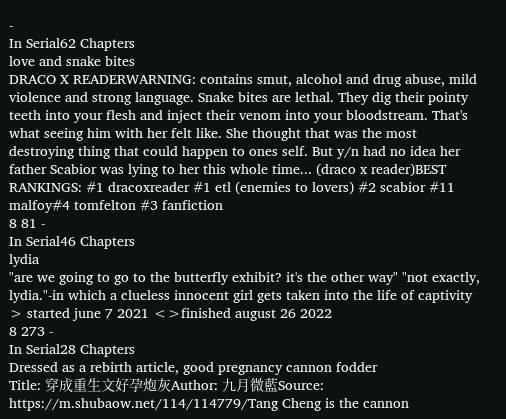-
In Serial62 Chapters
love and snake bites
DRACO X READERWARNING: contains smut, alcohol and drug abuse, mild violence and strong language. Snake bites are lethal. They dig their pointy teeth into your flesh and inject their venom into your bloodstream. That's what seeing him with her felt like. She thought that was the most destroying thing that could happen to ones self. But y/n had no idea her father Scabior was lying to her this whole time... (draco x reader)BEST RANKINGS: #1 dracoxreader #1 etl (enemies to lovers) #2 scabior #11 malfoy#4 tomfelton #3 fanfiction
8 81 -
In Serial46 Chapters
lydia
"are we going to go to the butterfly exhibit? it's the other way" "not exactly, lydia."-in which a clueless innocent girl gets taken into the life of captivity > started june 7 2021 <>finished august 26 2022
8 273 -
In Serial28 Chapters
Dressed as a rebirth article, good pregnancy cannon fodder
Title: 穿成重生文好孕炮灰Author: 九月微藍Source: https://m.shubaow.net/114/114779/Tang Cheng is the cannon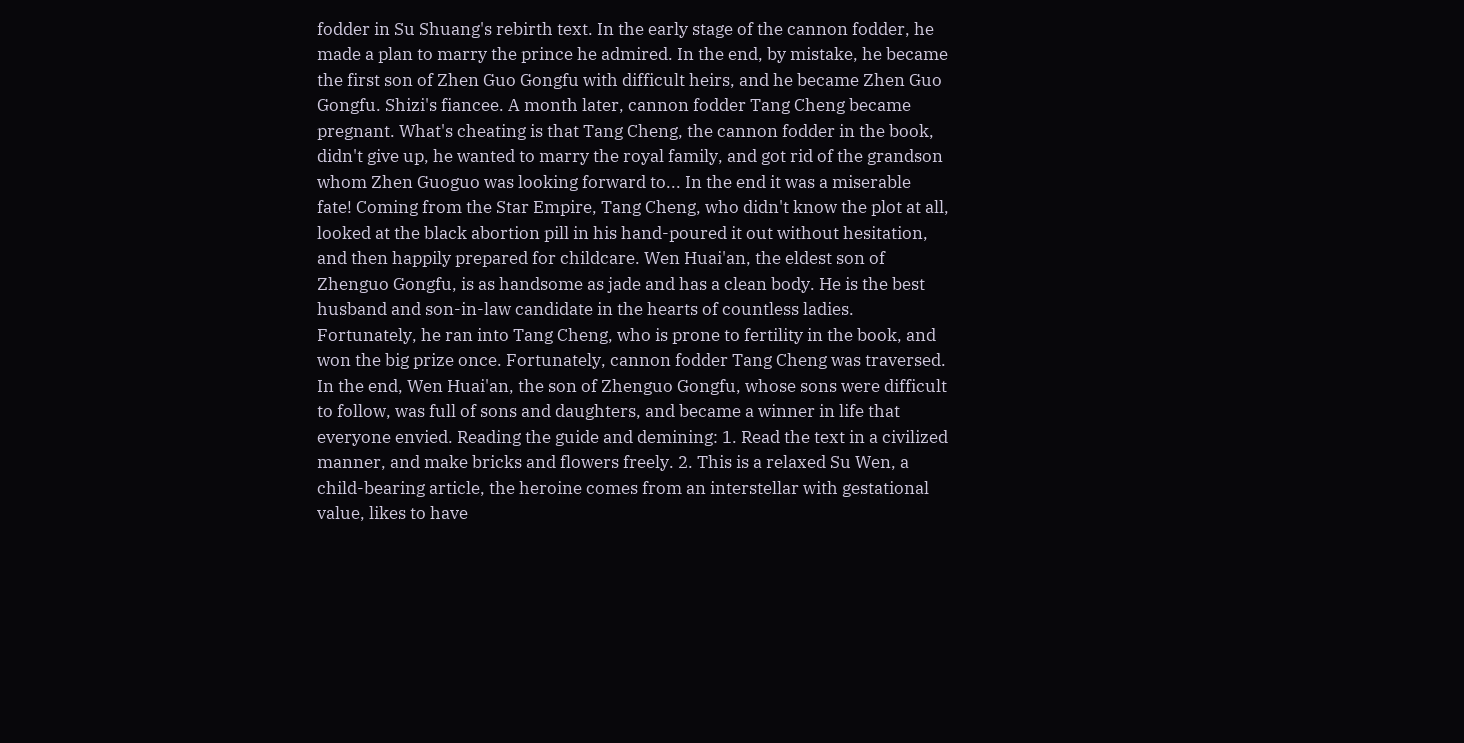fodder in Su Shuang's rebirth text. In the early stage of the cannon fodder, he made a plan to marry the prince he admired. In the end, by mistake, he became the first son of Zhen Guo Gongfu with difficult heirs, and he became Zhen Guo Gongfu. Shizi's fiancee. A month later, cannon fodder Tang Cheng became pregnant. What's cheating is that Tang Cheng, the cannon fodder in the book, didn't give up, he wanted to marry the royal family, and got rid of the grandson whom Zhen Guoguo was looking forward to... In the end it was a miserable fate! Coming from the Star Empire, Tang Cheng, who didn't know the plot at all, looked at the black abortion pill in his hand-poured it out without hesitation, and then happily prepared for childcare. Wen Huai'an, the eldest son of Zhenguo Gongfu, is as handsome as jade and has a clean body. He is the best husband and son-in-law candidate in the hearts of countless ladies. Fortunately, he ran into Tang Cheng, who is prone to fertility in the book, and won the big prize once. Fortunately, cannon fodder Tang Cheng was traversed. In the end, Wen Huai'an, the son of Zhenguo Gongfu, whose sons were difficult to follow, was full of sons and daughters, and became a winner in life that everyone envied. Reading the guide and demining: 1. Read the text in a civilized manner, and make bricks and flowers freely. 2. This is a relaxed Su Wen, a child-bearing article, the heroine comes from an interstellar with gestational value, likes to have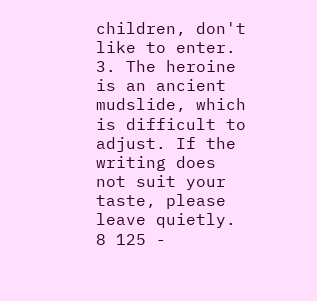children, don't like to enter. 3. The heroine is an ancient mudslide, which is difficult to adjust. If the writing does not suit your taste, please leave quietly.
8 125 -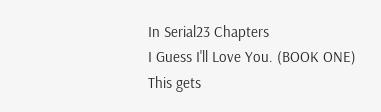In Serial23 Chapters
I Guess I'll Love You. (BOOK ONE)
This gets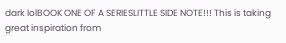dark lolBOOK ONE OF A SERIESLITTLE SIDE NOTE!!! This is taking great inspiration from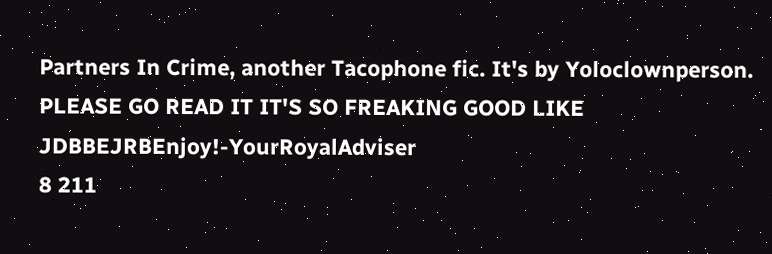Partners In Crime, another Tacophone fic. It's by Yoloclownperson. PLEASE GO READ IT IT'S SO FREAKING GOOD LIKE JDBBEJRBEnjoy!-YourRoyalAdviser
8 211